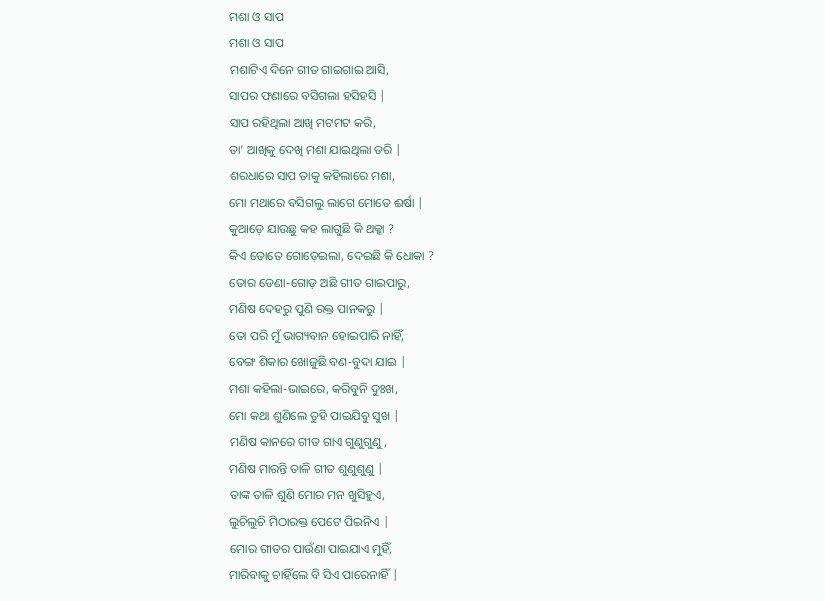ମଶା ଓ ସାପ
ମଶା ଓ ସାପ
ମଶାଟିଏ ଦିନେ ଗୀତ ଗାଇଗାଇ ଆସି,
ସାପର ଫଣାରେ ବସିଗଲା ହସିହସି |
ସାପ ରହିଥିଲା ଆଖି ମଟମଟ କରି,
ତା’ ଆଖିକୁ ଦେଖି ମଶା ଯାଇଥିଲା ଡରି |
ଶରଧାରେ ସାପ ତାକୁ କହିଲାରେ ମଶା,
ମୋ ମଥାରେ ବସିଗଲୁ ଲାଗେ ମୋତେ ଈର୍ଷା |
କୁଆଡ଼େ ଯାଉଛୁ କହ ଲାଗୁଛି କି ଥକ୍କା ?
କିଏ ତୋତେ ଗୋଡ଼େଇଲା, ଦେଇଛି କି ଧୋକା ?
ତୋର ଡେଣା-ଗୋଡ଼ ଅଛି ଗୀତ ଗାଇପାରୁ,
ମଣିଷ ଦେହରୁ ପୁଣି ରକ୍ତ ପାନକରୁ |
ତୋ ପରି ମୁଁ ଭାଗ୍ୟବାନ ହୋଇପାରି ନାହିଁ,
ବେଙ୍ଗ ଶିକାର ଖୋଜୁଛି ବଣ-ବୁଦା ଯାଇ |
ମଶା କହିଲା-ଭାଇରେ, କରିବୁନି ଦୁଃଖ,
ମୋ କଥା ଶୁଣିଲେ ତୁହି ପାଇଯିବୁ ସୁଖ |
ମଣିଷ କାନରେ ଗୀତ ଗାଏ ଗୁଣୁଗୁଣୁ,
ମଣିଷ ମାରନ୍ତି ତାଳି ଗୀତ ଶୁଣୁଶୁଣୁ |
ତାଙ୍କ ତାଳି ଶୁଣି ମୋର ମନ ଖୁସିହୁଏ,
ଲୁଚିଲୁଚି ମିଠାରକ୍ତ ପେଟେ ପିଇନିଏ |
ମୋର ଗୀତର ପାଉଁଣା ପାଇଯାଏ ମୁହିଁ,
ମାରିବାକୁ ଚାହିଁଲେ ବି ସିଏ ପାରେନାହିଁ |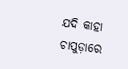ଯଦି କାହା ଚାପୁଡ଼ାରେ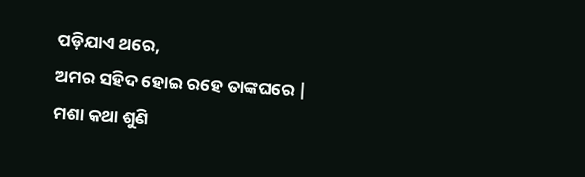ପଡ଼ିଯାଏ ଥରେ,
ଅମର ସହିଦ ହୋଇ ରହେ ତାଙ୍କଘରେ |
ମଶା କଥା ଶୁଣି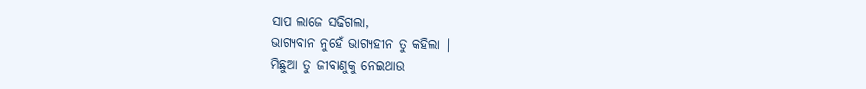ସାପ ଲାଜେ ସଢିଗଲା,
ଭାଗ୍ୟବାନ ନୁହେଁ ଭାଗ୍ୟହୀନ ତୁ କହିଲା |
ମିଛୁଆ ତୁ ଜୀବାଣୁକୁ ନେଇଥାଉ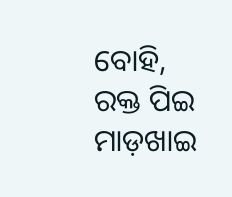ବୋହି,
ରକ୍ତ ପିଇ ମାଡ଼ଖାଇ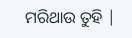ମରିଥାଉ ତୁହି |